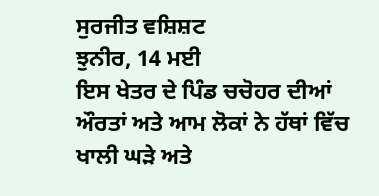ਸੁਰਜੀਤ ਵਸ਼ਿਸ਼ਟ
ਝੁਨੀਰ, 14 ਮਈ
ਇਸ ਖੇਤਰ ਦੇ ਪਿੰਡ ਚਚੋਹਰ ਦੀਆਂ ਔਰਤਾਂ ਅਤੇ ਆਮ ਲੋਕਾਂ ਨੇ ਹੱਥਾਂ ਵਿੱਚ ਖਾਲੀ ਘੜੇ ਅਤੇ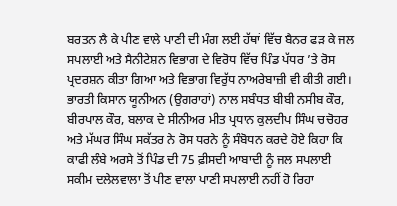ਬਰਤਨ ਲੈ ਕੇ ਪੀਣ ਵਾਲੇ ਪਾਣੀ ਦੀ ਮੰਗ ਲਈ ਹੱਥਾਂ ਵਿੱਚ ਬੈਨਰ ਫੜ ਕੇ ਜਲ ਸਪਲਾਈ ਅਤੇ ਸੈਨੀਟੇਸ਼ਨ ਵਿਭਾਗ ਦੇ ਵਿਰੋਧ ਵਿੱਚ ਪਿੰਡ ਪੱਧਰ ’ਤੇ ਰੋਸ ਪ੍ਰਦਰਸ਼ਨ ਕੀਤਾ ਗਿਆ ਅਤੇ ਵਿਭਾਗ ਵਿਰੁੱਧ ਨਾਅਰੇਬਾਜ਼ੀ ਵੀ ਕੀਤੀ ਗਈ। ਭਾਰਤੀ ਕਿਸਾਨ ਯੂਨੀਅਨ (ਉਗਰਾਹਾਂ) ਨਾਲ ਸਬੰਧਤ ਬੀਬੀ ਨਸੀਬ ਕੌਰ, ਬੀਰਪਾਲ ਕੌਰ, ਬਲਾਕ ਦੇ ਸੀਨੀਅਰ ਮੀਤ ਪ੍ਰਧਾਨ ਕੁਲਦੀਪ ਸਿੰਘ ਚਚੋਹਰ ਅਤੇ ਮੱਘਰ ਸਿੰਘ ਸਕੱਤਰ ਨੇ ਰੋਸ ਧਰਨੇ ਨੂੰ ਸੰਬੋਧਨ ਕਰਦੇ ਹੋਏ ਕਿਹਾ ਕਿ ਕਾਫੀ ਲੰਬੇ ਅਰਸੇ ਤੋਂ ਪਿੰਡ ਦੀ 75 ਫ਼ੀਸਦੀ ਆਬਾਦੀ ਨੂੰ ਜਲ ਸਪਲਾਈ ਸਕੀਮ ਦਲੇਲਵਾਲਾ ਤੋਂ ਪੀਣ ਵਾਲਾ ਪਾਣੀ ਸਪਲਾਈ ਨਹੀਂ ਹੋ ਰਿਹਾ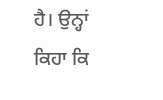ਹੈ। ਉਨ੍ਹਾਂ ਕਿਹਾ ਕਿ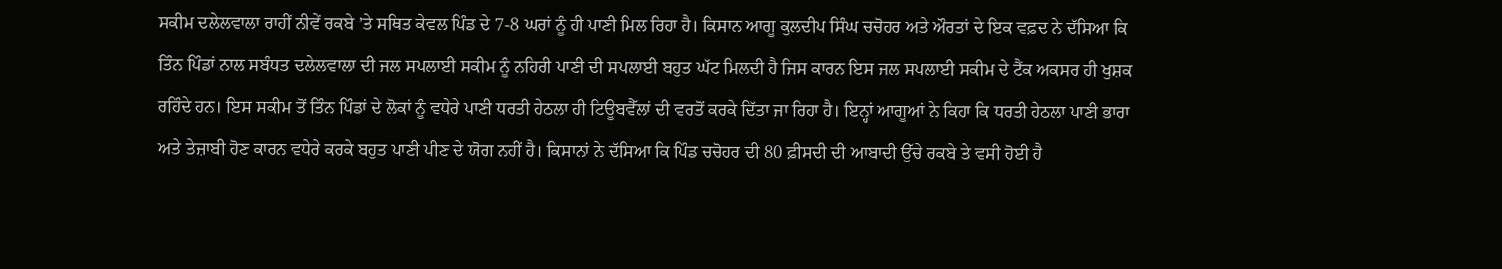ਸਕੀਮ ਦਲੇਲਵਾਲਾ ਰਾਹੀਂ ਨੀਵੇਂ ਰਕਬੇ ’ਤੇ ਸਥਿਤ ਕੇਵਲ ਪਿੰਡ ਦੇ 7-8 ਘਰਾਂ ਨੂੰ ਹੀ ਪਾਣੀ ਮਿਲ ਰਿਹਾ ਹੈ। ਕਿਸਾਨ ਆਗੂ ਕੁਲਦੀਪ ਸਿੰਘ ਚਚੋਹਰ ਅਤੇ ਔਰਤਾਂ ਦੇ ਇਕ ਵਫ਼ਦ ਨੇ ਦੱਸਿਆ ਕਿ ਤਿੰਨ ਪਿੰਡਾਂ ਨਾਲ ਸਬੰਧਤ ਦਲੇਲਵਾਲਾ ਦੀ ਜਲ ਸਪਲਾਈ ਸਕੀਮ ਨੂੰ ਨਹਿਰੀ ਪਾਣੀ ਦੀ ਸਪਲਾਈ ਬਹੁਤ ਘੱਟ ਮਿਲਦੀ ਹੈ ਜਿਸ ਕਾਰਨ ਇਸ ਜਲ ਸਪਲਾਈ ਸਕੀਮ ਦੇ ਟੈਂਕ ਅਕਸਰ ਹੀ ਖੁਸ਼ਕ ਰਹਿੰਦੇ ਹਨ। ਇਸ ਸਕੀਮ ਤੋਂ ਤਿੰਨ ਪਿੰਡਾਂ ਦੇ ਲੋਕਾਂ ਨੂੰ ਵਧੇਰੇ ਪਾਣੀ ਧਰਤੀ ਹੇਠਲਾ ਹੀ ਟਿਊਬਵੈੱਲਾਂ ਦੀ ਵਰਤੋਂ ਕਰਕੇ ਦਿੱਤਾ ਜਾ ਰਿਹਾ ਹੈ। ਇਨ੍ਹਾਂ ਆਗੂਆਂ ਨੇ ਕਿਹਾ ਕਿ ਧਰਤੀ ਹੇਠਲਾ ਪਾਣੀ ਭਾਰਾ ਅਤੇ ਤੇਜ਼ਾਬੀ ਹੋਣ ਕਾਰਨ ਵਧੇਰੇ ਕਰਕੇ ਬਹੁਤ ਪਾਣੀ ਪੀਣ ਦੇ ਯੋਗ ਨਹੀਂ ਹੈ। ਕਿਸਾਨਾਂ ਨੇ ਦੱਸਿਆ ਕਿ ਪਿੰਡ ਚਚੋਹਰ ਦੀ 80 ਫ਼ੀਸਦੀ ਦੀ ਆਬਾਦੀ ਉੱਚੇ ਰਕਬੇ ਤੇ ਵਸੀ ਹੋਈ ਹੈ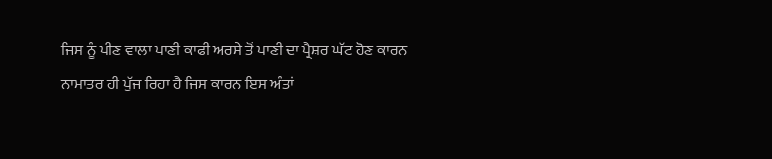ਜਿਸ ਨੂੰ ਪੀਣ ਵਾਲਾ ਪਾਣੀ ਕਾਫੀ ਅਰਸੇ ਤੋਂ ਪਾਣੀ ਦਾ ਪ੍ਰੈਸ਼ਰ ਘੱਟ ਹੋਣ ਕਾਰਨ ਨਾਮਾਤਰ ਹੀ ਪੁੱਜ ਰਿਹਾ ਹੈ ਜਿਸ ਕਾਰਨ ਇਸ ਅੰਤਾਂ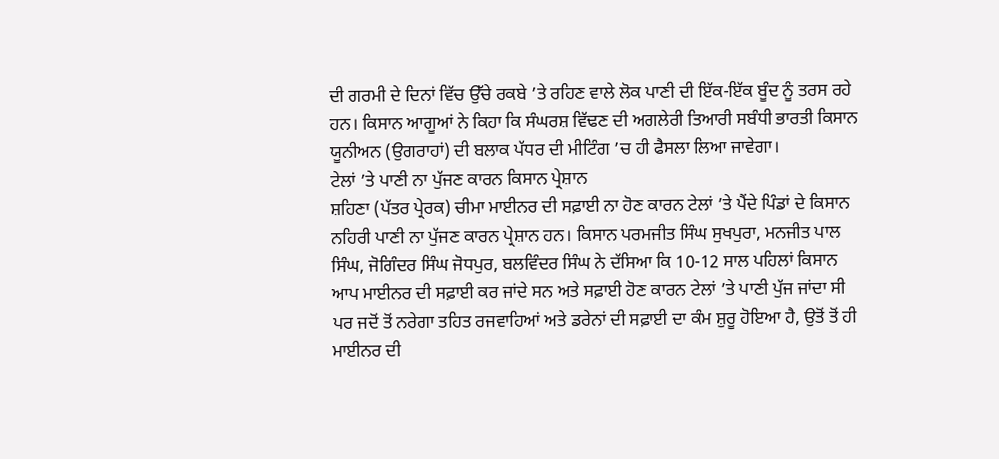ਦੀ ਗਰਮੀ ਦੇ ਦਿਨਾਂ ਵਿੱਚ ਉੱਚੇ ਰਕਬੇ ’ਤੇ ਰਹਿਣ ਵਾਲੇ ਲੋਕ ਪਾਣੀ ਦੀ ਇੱਕ-ਇੱਕ ਬੂੰਦ ਨੂੰ ਤਰਸ ਰਹੇ ਹਨ। ਕਿਸਾਨ ਆਗੂਆਂ ਨੇ ਕਿਹਾ ਕਿ ਸੰਘਰਸ਼ ਵਿੱਢਣ ਦੀ ਅਗਲੇਰੀ ਤਿਆਰੀ ਸਬੰਧੀ ਭਾਰਤੀ ਕਿਸਾਨ ਯੂਨੀਅਨ (ਉਗਰਾਹਾਂ) ਦੀ ਬਲਾਕ ਪੱਧਰ ਦੀ ਮੀਟਿੰਗ ’ਚ ਹੀ ਫੈਸਲਾ ਲਿਆ ਜਾਵੇਗਾ।
ਟੇਲਾਂ ’ਤੇ ਪਾਣੀ ਨਾ ਪੁੱਜਣ ਕਾਰਨ ਕਿਸਾਨ ਪ੍ਰੇਸ਼ਾਨ
ਸ਼ਹਿਣਾ (ਪੱਤਰ ਪ੍ਰੇਰਕ) ਚੀਮਾ ਮਾਈਨਰ ਦੀ ਸਫ਼ਾਈ ਨਾ ਹੋਣ ਕਾਰਨ ਟੇਲਾਂ ’ਤੇ ਪੈਂਦੇ ਪਿੰਡਾਂ ਦੇ ਕਿਸਾਨ ਨਹਿਰੀ ਪਾਣੀ ਨਾ ਪੁੱਜਣ ਕਾਰਨ ਪ੍ਰੇਸ਼ਾਨ ਹਨ। ਕਿਸਾਨ ਪਰਮਜੀਤ ਸਿੰਘ ਸੁਖਪੁਰਾ, ਮਨਜੀਤ ਪਾਲ ਸਿੰਘ, ਜੋਗਿੰਦਰ ਸਿੰਘ ਜੋਧਪੁਰ, ਬਲਵਿੰਦਰ ਸਿੰਘ ਨੇ ਦੱਸਿਆ ਕਿ 10-12 ਸਾਲ ਪਹਿਲਾਂ ਕਿਸਾਨ ਆਪ ਮਾਈਨਰ ਦੀ ਸਫ਼ਾਈ ਕਰ ਜਾਂਦੇ ਸਨ ਅਤੇ ਸਫ਼ਾਈ ਹੋਣ ਕਾਰਨ ਟੇਲਾਂ ’ਤੇ ਪਾਣੀ ਪੁੱਜ ਜਾਂਦਾ ਸੀ ਪਰ ਜਦੋਂ ਤੋਂ ਨਰੇਗਾ ਤਹਿਤ ਰਜਵਾਹਿਆਂ ਅਤੇ ਡਰੇਨਾਂ ਦੀ ਸਫ਼ਾਈ ਦਾ ਕੰਮ ਸ਼ੁਰੂ ਹੋਇਆ ਹੈ, ਉਤੋਂ ਤੋਂ ਹੀ ਮਾਈਨਰ ਦੀ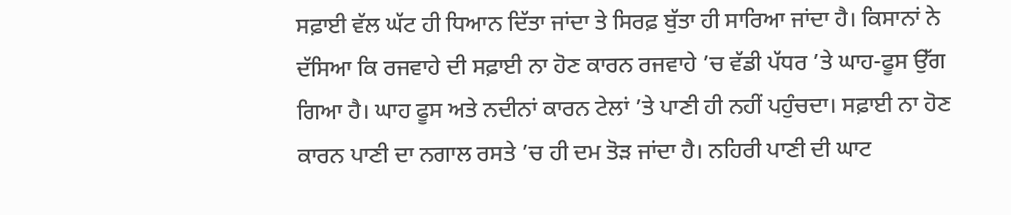ਸਫ਼ਾਈ ਵੱਲ ਘੱਟ ਹੀ ਧਿਆਨ ਦਿੱਤਾ ਜਾਂਦਾ ਤੇ ਸਿਰਫ਼ ਬੁੱਤਾ ਹੀ ਸਾਰਿਆ ਜਾਂਦਾ ਹੈ। ਕਿਸਾਨਾਂ ਨੇ ਦੱਸਿਆ ਕਿ ਰਜਵਾਹੇ ਦੀ ਸਫ਼ਾਈ ਨਾ ਹੋਣ ਕਾਰਨ ਰਜਵਾਹੇ ’ਚ ਵੱਡੀ ਪੱਧਰ ’ਤੇ ਘਾਹ-ਫੂਸ ਉੱਗ ਗਿਆ ਹੈ। ਘਾਹ ਫੂਸ ਅਤੇ ਨਦੀਨਾਂ ਕਾਰਨ ਟੇਲਾਂ ’ਤੇ ਪਾਣੀ ਹੀ ਨਹੀਂ ਪਹੁੰਚਦਾ। ਸਫ਼ਾਈ ਨਾ ਹੋਣ ਕਾਰਨ ਪਾਣੀ ਦਾ ਨਗਾਲ ਰਸਤੇ ’ਚ ਹੀ ਦਮ ਤੋੜ ਜਾਂਦਾ ਹੈ। ਨਹਿਰੀ ਪਾਣੀ ਦੀ ਘਾਟ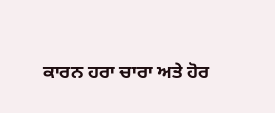ਕਾਰਨ ਹਰਾ ਚਾਰਾ ਅਤੇ ਹੋਰ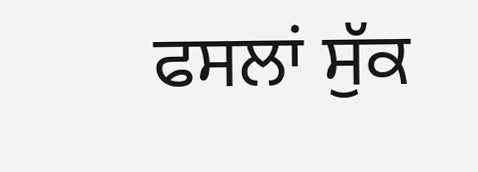ਫਸਲਾਂ ਸੁੱਕ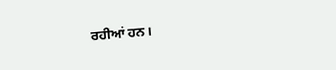ਰਹੀਆਂ ਹਨ।